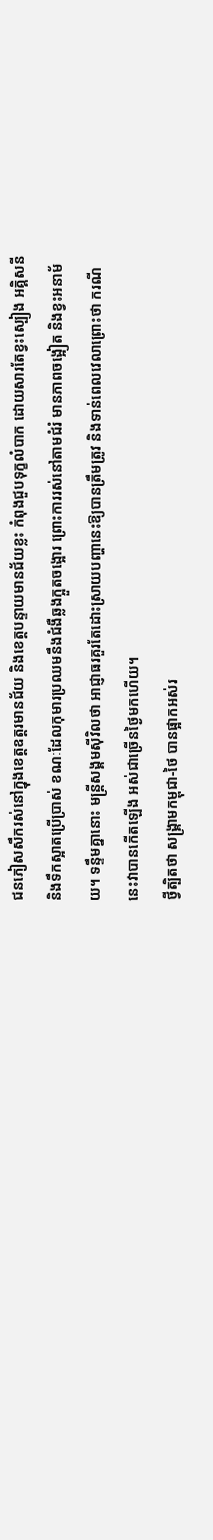ជនភៀសសឹករស់នៅក្នុងខេត្តឧត្តរមានជ័យ និងខេត្តបន្ទាយមានជ័យខ្លះ កំពុងជួបទុក្ខលំបាក ដោយសារតែខ្វះស្បៀង អគ្គិសនី និងទឹកស្អាតប្រើប្រាស់ ខណៈដែលកុមារប្រឈមនឹងជំងឺឆ្លងក្អួតចង្អោរ ព្រោះការរស់នៅតាមជំរំ មានភាពចង្អៀត និងខ្វះអនាម័យ។ ទន្ទឹមគ្នានោះ មន្ត្រីសង្គមស៊ីវិលថា អាជ្ញាធរគួរតែដោះស្រាយបញ្ហានេះឱ្យបានត្រឹមត្រូវ និងទាន់ពេលវេលាព្រោះថា ករណីនេះវាបានកើតឡើង អស់ជាច្រើនថ្ងៃមកហើយ។
ថ្វីត្បិតថា សង្គ្រាមកម្ពុជា-ថៃ បានផ្អាកអស់រ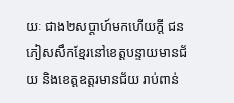យៈ ជាង២សប្ដាហ៍មកហើយក្ដី ជនភៀសសឹកខ្មែរនៅខេត្តបន្ទាយមានជ័យ និងខេត្តឧត្តរមានជ័យ រាប់ពាន់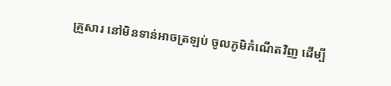គ្រួសារ នៅមិនទាន់អាចត្រឡប់ ចូលភូមិកំណើតវិញ ដើម្បី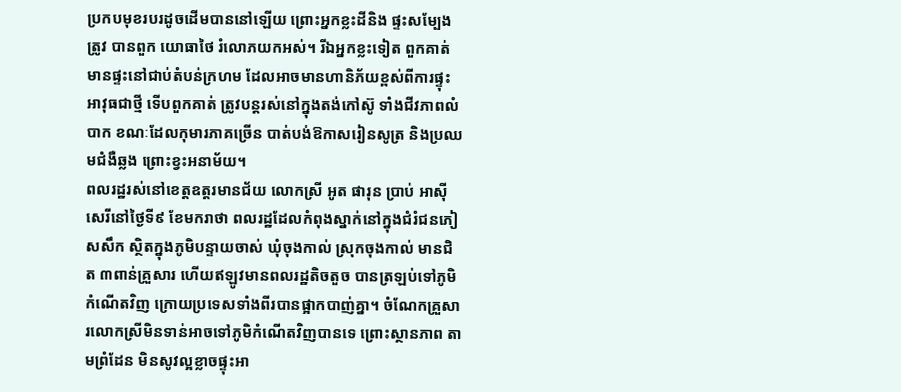ប្រកបមុខរបរដូចដើមបាននៅឡើយ ព្រោះអ្នកខ្លះដីនិង ផ្ទះសម្បែងត្រូវ បានពួក យោធាថៃ រំលោភយកអស់។ រីឯអ្នកខ្លះទៀត ពួកគាត់ មានផ្ទះនៅជាប់តំបន់ក្រហម ដែលអាចមានហានិភ័យខ្ពស់ពីការផ្ទុះអាវុធជាថ្មី ទើបពួកគាត់ ត្រូវបន្តរស់នៅក្នុងតង់កៅស៊ូ ទាំងជីវភាពលំបាក ខណៈដែលកុមារភាគច្រើន បាត់បង់ឱកាសរៀនសូត្រ និងប្រឈមជំងឺឆ្លង ព្រោះខ្វះអនាម័យ។
ពលរដ្ឋរស់នៅខេត្តឧត្តរមានជ័យ លោកស្រី អូត ផារុន ប្រាប់ អាស៊ីសេរីនៅថ្ងៃទី៩ ខែមករាថា ពលរដ្ឋដែលកំពុងស្នាក់នៅក្នុងជំរំជនភៀសសឹក ស្ថិតក្នុងភូមិបន្ទាយចាស់ ឃុំចុងកាល់ ស្រុកចុងកាល់ មានជិត ៣ពាន់គ្រួសារ ហើយឥឡូវមានពលរដ្ឋតិចតួច បានត្រឡប់ទៅភូមិកំណើតវិញ ក្រោយប្រទេសទាំងពីរបានផ្អាកបាញ់គ្នា។ ចំណែកគ្រួសារលោកស្រីមិនទាន់អាចទៅភូមិកំណើតវិញបានទេ ព្រោះស្ថានភាព តាមព្រំដែន មិនសូវល្អខ្លាចផ្ទុះអា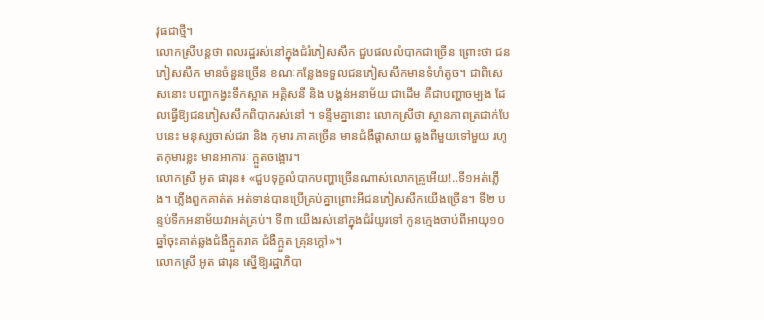វុធជាថ្មី។
លោកស្រីបន្តថា ពលរដ្ឋរស់នៅក្នុងជំរំភៀសសឹក ជួបផលលំបាកជាច្រើន ព្រោះថា ជនភៀសសឹក មានចំនួនច្រើន ខណៈកន្លែងទទួលជនភៀសសឹកមានទំហំតូច។ ជាពិសេសនោះ បញ្ហាកង្វះទឹកស្អាត អគ្គិសនី និង បង្គន់អនាម័យ ជាដើម គឺជាបញ្ហាចម្បង ដែលធ្វើឱ្យជនភៀសសឹកពិបាករស់នៅ ។ ទន្ទឹមគ្នានោះ លោកស្រីថា ស្ថានភាពត្រជាក់បែបនេះ មនុស្សចាស់ជរា និង កុមារ ភាគច្រើន មានជំងឺផ្ដាសាយ ឆ្លងពីមួយទៅមួយ រហូតកុមារខ្លះ មានអាការៈ ក្អួតចង្អោរ។
លោកស្រី អូត ផារុន៖ «ជួបទុក្ខលំបាកបញ្ហាច្រើនណាស់លោកគ្រូអើយ!..ទី១អត់ភ្លើង។ ភ្លើងពួកគាត់ត អត់ទាន់បានប្រើគ្រប់គ្នាព្រោះអីជនភៀសសឹកយើងច្រើន។ ទី២ បន្ទប់ទឹកអនាម័យវាអត់គ្រប់។ ទី៣ យើងរស់នៅក្នុងជំរំយូរទៅ កូនក្មេងចាប់ពីអាយុ១០ឆ្នាំចុះគាត់ឆ្លងជំងឺក្អួតរាគ ជំងឺក្អួត គ្រុនក្ដៅ»។
លោកស្រី អូត ផារុន ស្នើឱ្យរដ្ឋាភិបា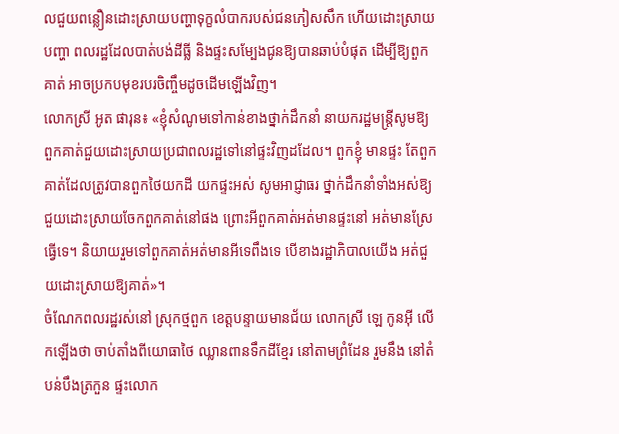លជួយពន្លឿនដោះស្រាយបញ្ហាទុក្ខលំបាករបស់ជនភៀសសឹក ហើយដោះស្រាយបញ្ហា ពលរដ្ឋដែលបាត់បង់ដីធ្លី និងផ្ទះសម្បែងជូនឱ្យបានឆាប់បំផុត ដើម្បីឱ្យពួកគាត់ អាចប្រកបមុខរបរចិញ្ចឹមដូចដើមឡើងវិញ។
លោកស្រី អូត ផារុន៖ «ខ្ញុំសំណូមទៅកាន់ខាងថ្នាក់ដឹកនាំ នាយករដ្ឋមន្ត្រីសូមឱ្យពួកគាត់ជួយដោះស្រាយប្រជាពលរដ្ឋទៅនៅផ្ទះវិញដដែល។ ពួកខ្ញុំ មានផ្ទះ តែពួកគាត់ដែលត្រូវបានពួកថៃយកដី យកផ្ទះអស់ សូមអាជ្ញាធរ ថ្នាក់ដឹកនាំទាំងអស់ឱ្យជួយដោះស្រាយចែកពួកគាត់នៅផង ព្រោះអីពួកគាត់អត់មានផ្ទះនៅ អត់មានស្រែធ្វើទេ។ និយាយរួមទៅពួកគាត់អត់មានអីទេពឹងទេ បើខាងរដ្ឋាភិបាលយើង អត់ជួយដោះស្រាយឱ្យគាត់»។
ចំណែកពលរដ្ឋរស់នៅ ស្រុកថ្មពួក ខេត្តបន្ទាយមានជ័យ លោកស្រី ឡេ កូនអ៊ី លើកឡើងថា ចាប់តាំងពីយោធាថៃ ឈ្លានពានទឹកដីខ្មែរ នៅតាមព្រំដែន រួមនឹង នៅតំបន់បឹងត្រកួន ផ្ទះលោក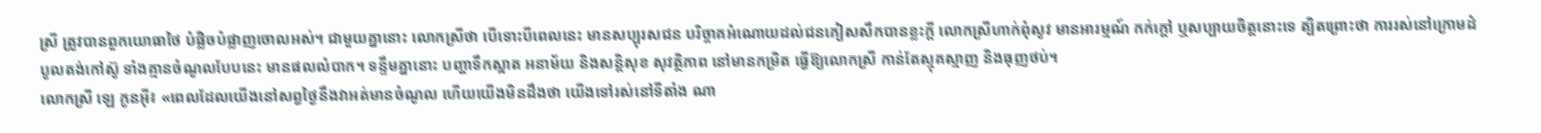ស្រី ត្រូវបានពួកយោធាថៃ បំផ្លិចបំផ្លាញចោលអស់។ ជាមួយគ្នានោះ លោកស្រីថា បើទោះបីពេលនេះ មានសប្បុរសជន បរិច្ចាគអំណោយដល់ជនភៀសសឹកបានខ្លះក្ដី លោកស្រីហាក់ពុំសូវ មានអារម្មណ៍ កក់ក្ដៅ ឬសប្បាយចិត្តនោះទេ ត្បិតព្រោះថា ការរស់នៅក្រោមដំបូលតង់កៅស៊ូ ទាំងគ្មានចំណូលបែបនេះ មានផលលំបាក។ ទន្ទឹមគ្នានោះ បញ្ហាទឹកស្អាត អនាម័យ និងសន្តិសុខ សុវត្ថិភាព នៅមានកម្រិត ធ្វើឱ្យលោកស្រី កាន់តែស្មុគស្មាញ និងធុញថប់។
លោកស្រី ឡេ កូនអ៊ី៖ «ពេលដែលយើងនៅសព្វថ្ងៃនឹងវាអត់មានចំណូល ហើយយើងមិនដឹងថា យើងទៅរស់នៅទីតាំង ណា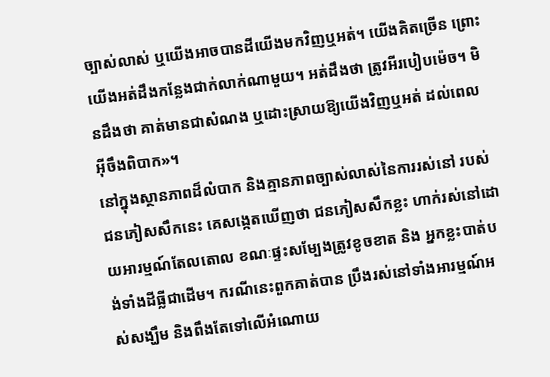ច្បាស់លាស់ ឬយើងអាចបានដីយើងមកវិញឬអត់។ យើងគិតច្រើន ព្រោះយើងអត់ដឹងកន្លែងជាក់លាក់ណាមួយ។ អត់ដឹងថា ត្រូវអីរបៀបម៉េច។ មិនដឹងថា គាត់មានជាសំណង ឬដោះស្រាយឱ្យយើងវិញឬអត់ ដល់ពេលអ៊ីចឹងពិបាក»។
នៅក្នុងស្ថានភាពដ៏លំបាក និងគ្មានភាពច្បាស់លាស់នៃការរស់នៅ របស់ជនភៀសសឹកនេះ គេសង្កេតឃើញថា ជនភៀសសឹកខ្លះ ហាក់រស់នៅដោយអារម្មណ៍តែលតោល ខណៈផ្ទះសម្បែងត្រូវខូចខាត និង អ្នកខ្លះបាត់បង់ទាំងដីធ្លីជាដើម។ ករណីនេះពួកគាត់បាន ប្រឹងរស់នៅទាំងអារម្មណ៍អស់សង្ឃឹម និងពឹងតែទៅលើអំណោយ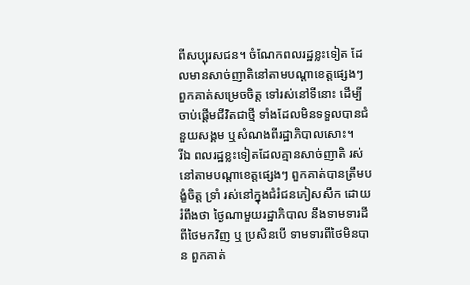ពីសប្បុរសជន។ ចំណែកពលរដ្ឋខ្លះទៀត ដែលមានសាច់ញាតិនៅតាមបណ្ដាខេត្តផ្សេងៗ ពួកគាត់សម្រេចចិត្ត ទៅរស់នៅទីនោះ ដើម្បីចាប់ផ្ដើមជីវិតជាថ្មី ទាំងដែលមិនទទួលបានជំនួយសង្គម ឬសំណងពីរដ្ឋាភិបាលសោះ។
រីឯ ពលរដ្ឋខ្លះទៀតដែលគ្មានសាច់ញាតិ រស់នៅតាមបណ្ដាខេត្តផ្សេងៗ ពួកគាត់បានត្រឹមបង្ខំចិត្ត ទ្រាំ រស់នៅក្នុងជំរំជនភៀសសឹក ដោយរំពឹងថា ថ្ងៃណាមួយរដ្ឋាភិបាល នឹងទាមទារដីពីថៃមកវិញ ឬ ប្រសិនបើ ទាមទារពីថៃមិនបាន ពួកគាត់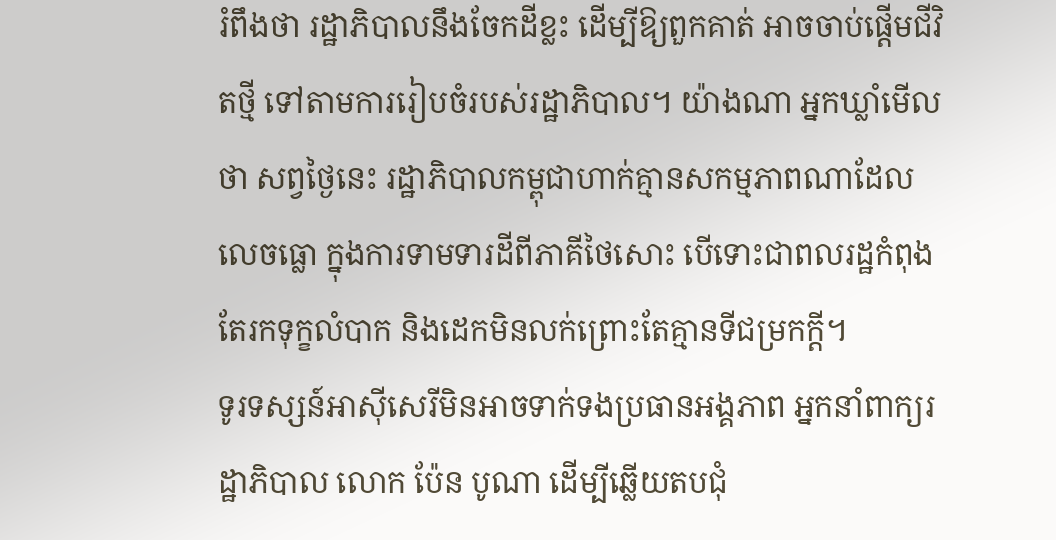រំពឹងថា រដ្ឋាភិបាលនឹងចែកដីខ្លះ ដើម្បីឱ្យពួកគាត់ អាចចាប់ផ្ដើមជីវិតថ្មី ទៅតាមការរៀបចំរបស់រដ្ឋាភិបាល។ យ៉ាងណា អ្នកឃ្លាំមើលថា សព្វថ្ងៃនេះ រដ្ឋាភិបាលកម្ពុជាហាក់គ្មានសកម្មភាពណាដែល លេចធ្លោ ក្នុងការទាមទារដីពីភាគីថៃសោះ បើទោះជាពលរដ្ឋកំពុងតែរកទុក្ខលំបាក និងដេកមិនលក់ព្រោះតែគ្មានទីជម្រកក្ដី។
ទូរទស្សន៍អាស៊ីសេរីមិនអាចទាក់ទងប្រធានអង្គភាព អ្នកនាំពាក្យរដ្ឋាភិបាល លោក ប៉ែន បូណា ដើម្បីឆ្លើយតបជុំ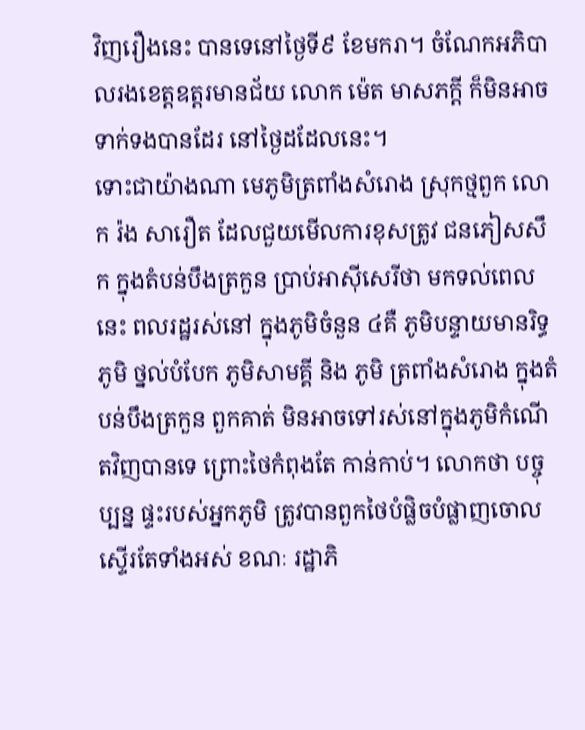វិញរឿងនេះ បានទេនៅថ្ងៃទី៩ ខែមករា។ ចំណែកអភិបាលរងខេត្តឧត្តរមានជ័យ លោក ម៉េត មាសភក្ដី ក៏មិនអាចទាក់ទងបានដែរ នៅថ្ងៃដដែលនេះ។
ទោះជាយ៉ាងណា មេភូមិត្រពាំងសំរោង ស្រុកថ្មពួក លោក រ៉ង សារឿត ដែលជួយមើលការខុសត្រូវ ជនភៀសសឹក ក្នុងតំបន់បឹងត្រកួន ប្រាប់អាស៊ីសេរីថា មកទល់ពេលនេះ ពលរដ្ឋរស់នៅ ក្នុងភូមិចំនួន ៤គឺ ភូមិបន្ទាយមានរិទ្ធ ភូមិ ថ្នល់បំបែក ភូមិសាមគ្គី និង ភូមិ ត្រពាំងសំរោង ក្នុងតំបន់បឹងត្រកួន ពួកគាត់ មិនអាចទៅរស់នៅក្នុងភូមិកំណើតវិញបានទេ ព្រោះថៃកំពុងតែ កាន់កាប់។ លោកថា បច្ចុប្បន្ន ផ្ទះរបស់អ្នកភូមិ ត្រូវបានពួកថៃបំផ្លិចបំផ្លាញចោលស្ទើរតែទាំងអស់ ខណៈ រដ្ឋាភិ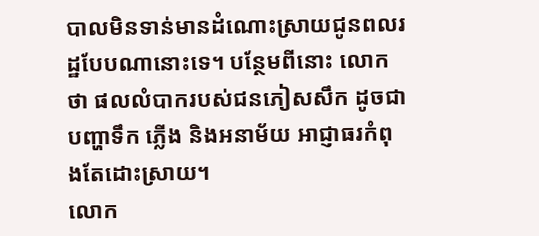បាលមិនទាន់មានដំណោះស្រាយជូនពលរដ្ឋបែបណានោះទេ។ បន្ថែមពីនោះ លោកថា ផលលំបាករបស់ជនភៀសសឹក ដូចជាបញ្ហាទឹក ភ្លើង និងអនាម័យ អាជ្ញាធរកំពុងតែដោះស្រាយ។
លោក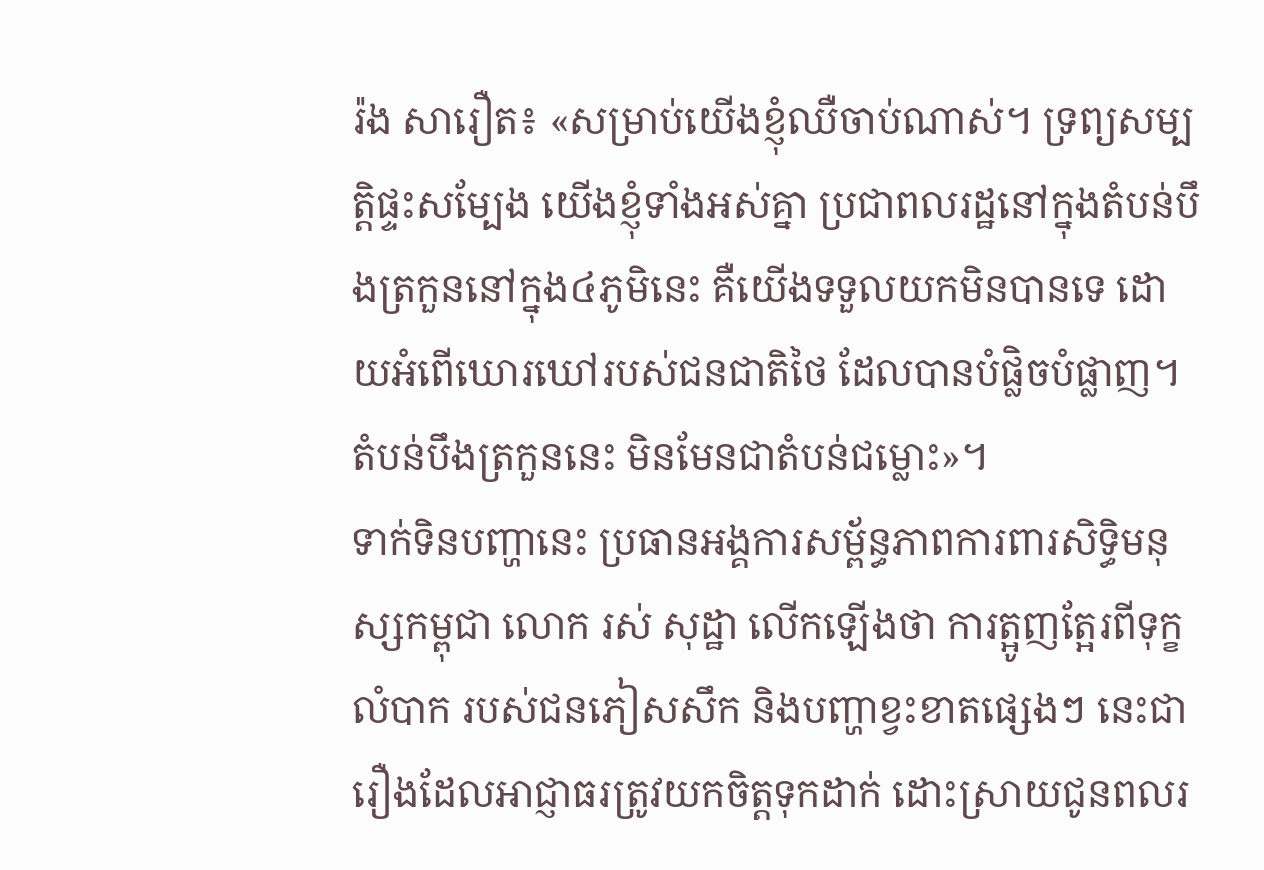រ៉ង សារឿត៖ «សម្រាប់យើងខ្ញុំឈឺចាប់ណាស់។ ទ្រព្យសម្បត្តិផ្ទះសម្បែង យើងខ្ញុំទាំងអស់គ្នា ប្រជាពលរដ្ឋនៅក្នុងតំបន់បឹងត្រកួននៅក្នុង៤ភូមិនេះ គឺយើងទទួលយកមិនបានទេ ដោយអំពើឃោរឃៅរបស់ជនជាតិថៃ ដែលបានបំផ្លិចបំផ្លាញ។ តំបន់បឹងត្រកួននេះ មិនមែនជាតំបន់ជម្លោះ»។
ទាក់ទិនបញ្ហានេះ ប្រធានអង្គការសម្ព័ន្ធភាពការពារសិទ្ធិមនុស្សកម្ពុជា លោក រស់ សុដ្ឋា លើកឡើងថា ការត្អូញត្អែរពីទុក្ខលំបាក របស់ជនភៀសសឹក និងបញ្ហាខ្វះខាតផ្សេងៗ នេះជារឿងដែលអាជ្ញាធរត្រូវយកចិត្តទុកដាក់ ដោះស្រាយជូនពលរ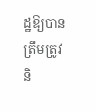ដ្ឋឱ្យបានត្រឹមត្រូវ និ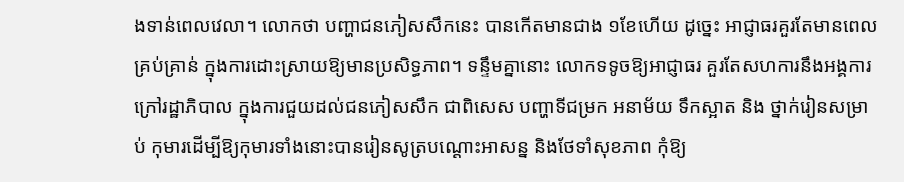ងទាន់ពេលវេលា។ លោកថា បញ្ហាជនភៀសសឹកនេះ បានកើតមានជាង ១ខែហើយ ដូច្នេះ អាជ្ញាធរគួរតែមានពេលគ្រប់គ្រាន់ ក្នុងការដោះស្រាយឱ្យមានប្រសិទ្ធភាព។ ទន្ទឹមគ្នានោះ លោកទទូចឱ្យអាជ្ញាធរ គួរតែសហការនឹងអង្គការក្រៅរដ្ឋាភិបាល ក្នុងការជួយដល់ជនភៀសសឹក ជាពិសេស បញ្ហាទីជម្រក អនាម័យ ទឹកស្អាត និង ថ្នាក់រៀនសម្រាប់ កុមារដើម្បីឱ្យកុមារទាំងនោះបានរៀនសូត្របណ្ដោះអាសន្ន និងថែទាំសុខភាព កុំឱ្យ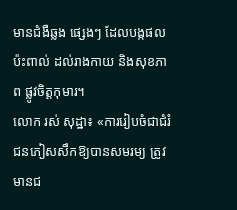មានជំងឺឆ្លង ផ្សេងៗ ដែលបង្កផលប៉ះពាល់ ដល់រាងកាយ និងសុខភាព ផ្លូវចិត្តកុមារ។
លោក រស់ សុដ្ឋា៖ «ការរៀបចំជាជំរំជនភៀសសឹកឱ្យបានសមរម្យ ត្រូវមានជ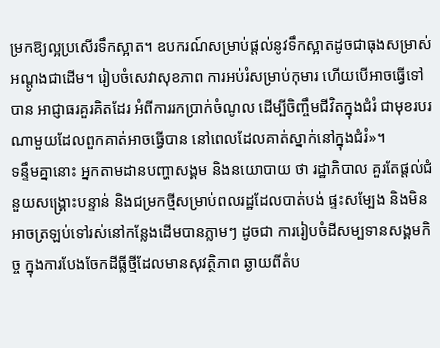ម្រកឱ្យល្អប្រសើរទឹកស្អាត។ ឧបករណ៍សម្រាប់ផ្ដល់នូវទឹកស្អាតដូចជាធុងសម្រាស់អណ្ដូងជាដើម។ រៀបចំសេវាសុខភាព ការអប់រំសម្រាប់កុមារ ហើយបើអាចធ្វើទៅបាន អាជ្ញាធរគួរគិតដែរ អំពីការរកប្រាក់ចំណូល ដើម្បីចិញ្ចឹមជីវិតក្នុងជំរំ ជាមុខរបរណាមួយដែលពួកគាត់អាចធ្វើបាន នៅពេលដែលគាត់ស្នាក់នៅក្នុងជំរំ»។
ទន្ទឹមគ្នានោះ អ្នកតាមដានបញ្ហាសង្គម និងនយោបាយ ថា រដ្ឋាភិបាល គួរតែផ្ដល់ជំនួយសង្គ្រោះបន្ទាន់ និងជម្រកថ្មីសម្រាប់ពលរដ្ឋដែលបាត់បង់ ផ្ទះសម្បែង និងមិនអាចត្រឡប់ទៅរស់នៅកន្លែងដើមបានភ្លាមៗ ដូចជា ការរៀបចំដីសម្បទានសង្គមកិច្ច ក្នុងការបែងចែកដីធ្លីថ្មីដែលមានសុវត្ថិភាព ឆ្ងាយពីតំប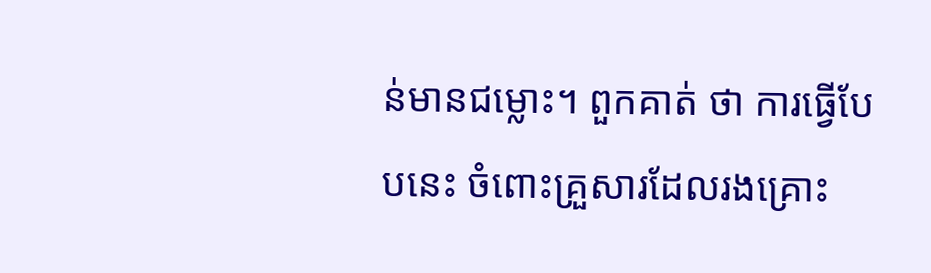ន់មានជម្លោះ។ ពួកគាត់ ថា ការធ្វើបែបនេះ ចំពោះគ្រួសារដែលរងគ្រោះ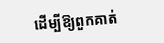ដើម្បីឱ្យពួកគាត់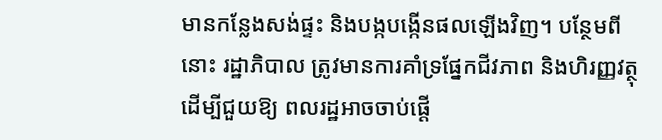មានកន្លែងសង់ផ្ទះ និងបង្កបង្កើនផលឡើងវិញ។ បន្ថែមពីនោះ រដ្ឋាភិបាល ត្រូវមានការគាំទ្រផ្នែកជីវភាព និងហិរញ្ញវត្ថុ ដើម្បីជួយឱ្យ ពលរដ្ឋអាចចាប់ផ្ដើ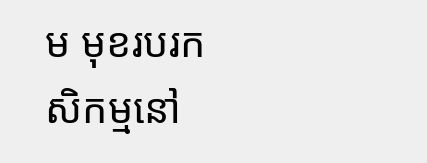ម មុខរបរកសិកម្មនៅ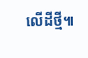លើដីថ្មី៕